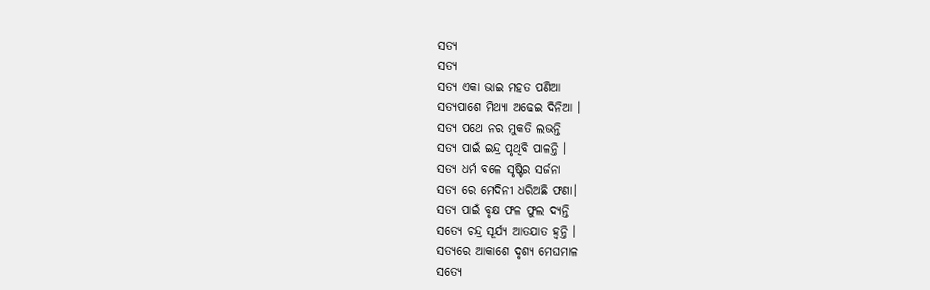ସତ୍ୟ
ସତ୍ୟ
ସତ୍ଯ ଏକା ଭାଇ ମହତ ପଣିଆ
ସତ୍ଯପାଶେ ମିଥ୍ଯା ଅଢେଇ ଦିନିଆ ।
ସତ୍ଯ ପଥେ ନର ମୁକତି ଲଭନ୍ତି
ସତ୍ଯ ପାଇଁ ଇନ୍ଦ୍ର ପୃଥିବି ପାଳନ୍ତି ।
ସତ୍ଯ ଧର୍ମ ବଳେ ସୃଷ୍ଟିର ସର୍ଜନା
ସତ୍ଯ ରେ ମେଦିନୀ ଧରିଅଛି ଫଣା।
ସତ୍ଯ ପାଇଁ ବୃକ୍ଷ ଫଳ ଫୁଲ ଦ୍ଯନ୍ତି
ସତ୍ଯେ ଚନ୍ଦ୍ର ସୂର୍ଯ୍ୟ ଆତଯାତ ହ୍ବନ୍ତି ।
ସତ୍ଯରେ ଆକାଶେ ଦୃଶ୍ଯ ମେଘମାଳ
ସତ୍ଯେ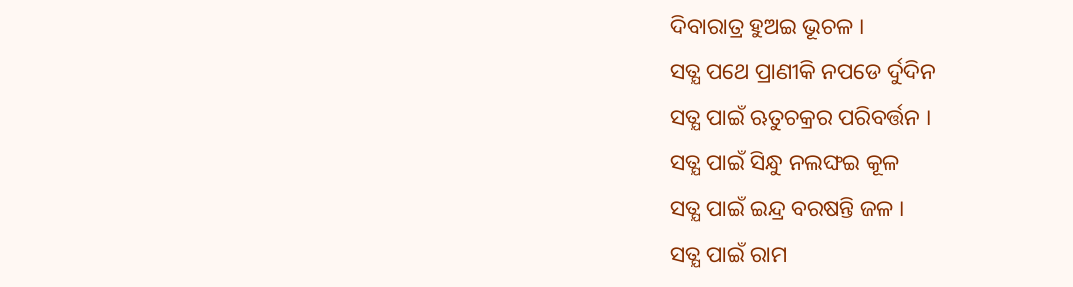ଦିବାରାତ୍ର ହୁଅଇ ଭୂଚଳ ।
ସତ୍ଯ ପଥେ ପ୍ରାଣୀକି ନପଡେ ର୍ଦୁଦିନ
ସତ୍ଯ ପାଇଁ ଋତୁଚକ୍ରର ପରିବର୍ତ୍ତନ ।
ସତ୍ଯ ପାଇଁ ସିନ୍ଧୁ ନଲଙ୍ଘଇ କୂଳ
ସତ୍ଯ ପାଇଁ ଇନ୍ଦ୍ର ବରଷନ୍ତି ଜଳ ।
ସତ୍ଯ ପାଇଁ ରାମ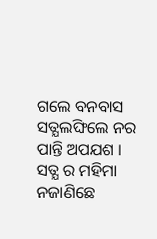ଗଲେ ବନବାସ
ସତ୍ଯଲଙ୍ଘିଲେ ନର ପାନ୍ତି ଅପଯଶ ।
ସତ୍ଯ ର ମହିମା ନଜାଣିଛେ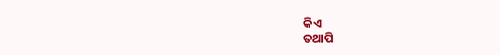କିଏ
ତଥାପି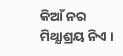କିଆଁ ନର ମିଥ୍ଯାଶ୍ରୟ ନିଏ ।